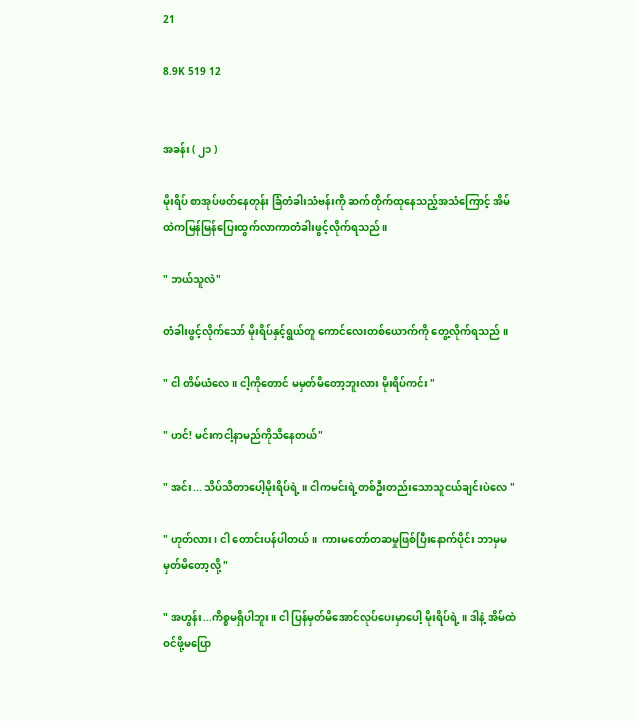21

8.9K 519 12


အခန်း ( ၂၁ )

မိုးရိပ် စာအုပ်ဖတ်နေတုန်း ခြံတံခါးသံဗန်းကို ဆက်တိုက်ထုနေသည့်အသံကြောင့် အိမ်ထဲကမြန်မြန်ပြေးထွက်လာကာတံခါးဖွင့်လိုက်ရသည် ။

" ဘယ်သူလဲ"

တံခါးဖွင့်လိုက်သော် မိုးရိပ်နှင့်ရွယ်တူ ကောင်လေးတစ်ယောက်ကို တွေ့လိုက်ရသည် ။

" ငါ တိမ်ယံလေ ။ ငါ့ကိုတောင် မမှတ်မိတော့ဘူးလား မိုးရိပ်ကင်း "

" ဟင်! မင်းကငါ့နာမည်ကိုသိနေတယ်"

" အင်း... သိပ်သိတာပေါ့မိုးရိပ်ရဲ့ ။ ငါကမင်းရဲ့တစ်ဦးတည်းသောသူငယ်ချင်းပဲလေ "

" ဟုတ်လား ၊ ငါ တောင်းပန်ပါတယ် ။  ကားမတော်တဆမှုဖြစ်ပြီးနောက်ပိုင်း ဘာမှမမှတ်မိတော့လို့ "

" အဟွန်း...ကိစ္စမရှိပါဘူး ။ ငါ ပြန်မှတ်မိအောင်လုပ်ပေးမှာပေါ့ မိုးရိပ်ရဲ့ ။ ဒါနဲ့ အိမ်ထဲဝင်ဖို့မပြော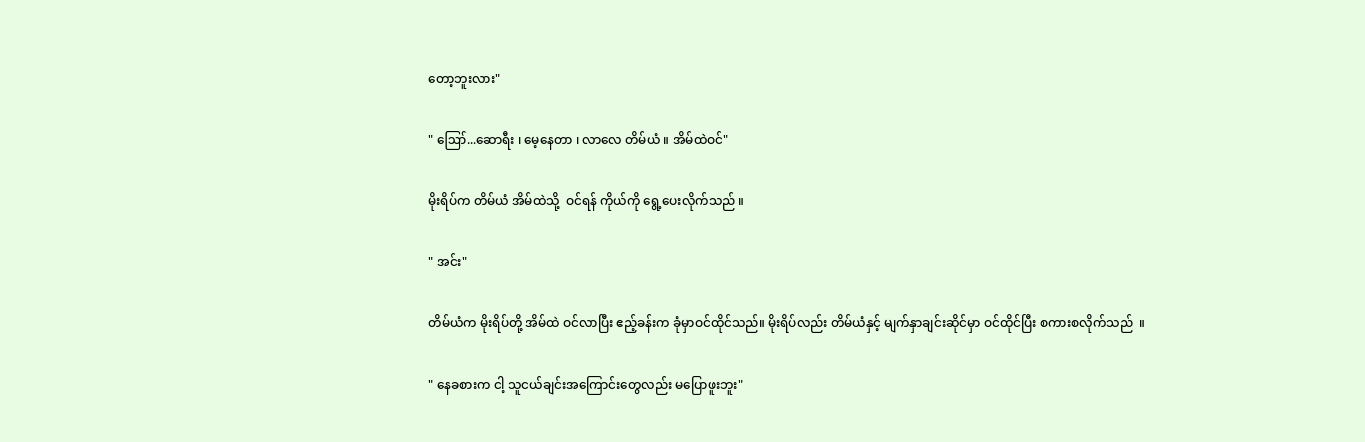တော့ဘူးလား"

" ဪ...ဆောရီး ၊ မေ့နေတာ ၊ လာလေ တိမ်ယံ ။ အိမ်ထဲဝင်"

မိုးရိပ်က တိမ်ယံ အိမ်ထဲသို့  ဝင်ရန် ကိုယ်ကို ရွေ့ပေးလိုက်သည် ။

" အင်း"

တိမ်ယံက မိုးရိပ်တို့ အိမ်ထဲ ဝင်လာပြီး ဧည့်ခန်းက ခုံမှာဝင်ထိုင်သည်။ မိုးရိပ်လည်း တိမ်ယံနှင့် မျက်နှာချင်းဆိုင်မှာ ဝင်ထိုင်ပြီး စကားစလိုက်သည်  ။

" နေခစားက ငါ့ သူငယ်ချင်းအကြောင်းတွေလည်း မပြောဖူးဘူး"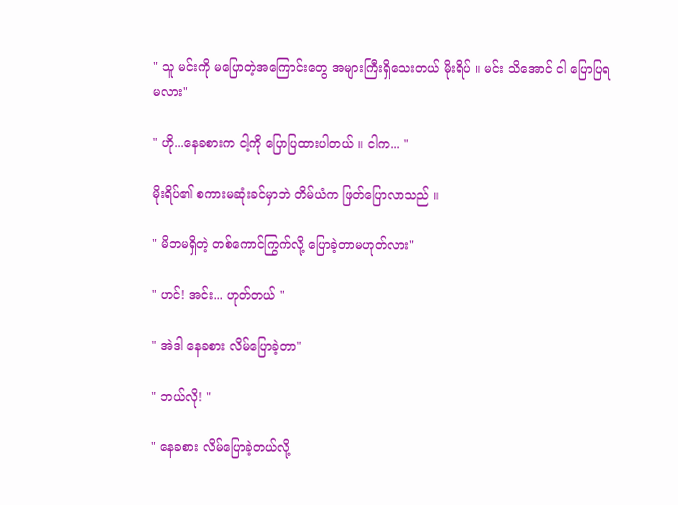" သူ မင်းကို မပြောတဲ့အကြောင်းတွေ အများကြီးရှိသေးတယ် မိုးရိပ် ။ မင်း သိအောင် ငါ ပြောပြရမလား"

" ဟို...နေခစားက ငါ့ကို ပြောပြထားပါတယ် ။ ငါက... "

မိုးရိပ်၏ စကားမဆုံးခင်မှာဘဲ တိမ်ယံက ဖြတ်ပြောလာသည် ။

" မိဘမရှိတဲ့ တစ်ကောင်ကြွက်လို့ ပြောခဲ့တာမဟုတ်လား"

" ဟင်! အင်း... ဟုတ်တယ် "

" အဲဒါ နေခစား လိမ်ပြောခဲ့တာ"

" ဘယ်လို! "

" နေခစား လိမ်ပြောခဲ့တယ်လို့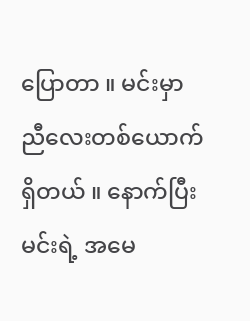ပြောတာ ။ မင်းမှာ ညီလေးတစ်ယောက်ရှိတယ် ။ နောက်ပြီး မင်းရဲ့ အမေ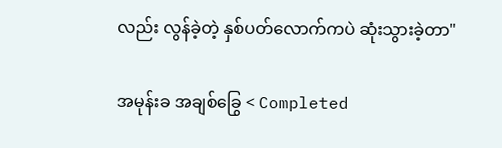လည်း လွန်ခဲ့တဲ့ နှစ်ပတ်လောက်ကပဲ ဆုံးသွားခဲ့တာ"

အမုန်းခ အချစ်ခြွေ < Completed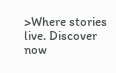>Where stories live. Discover now